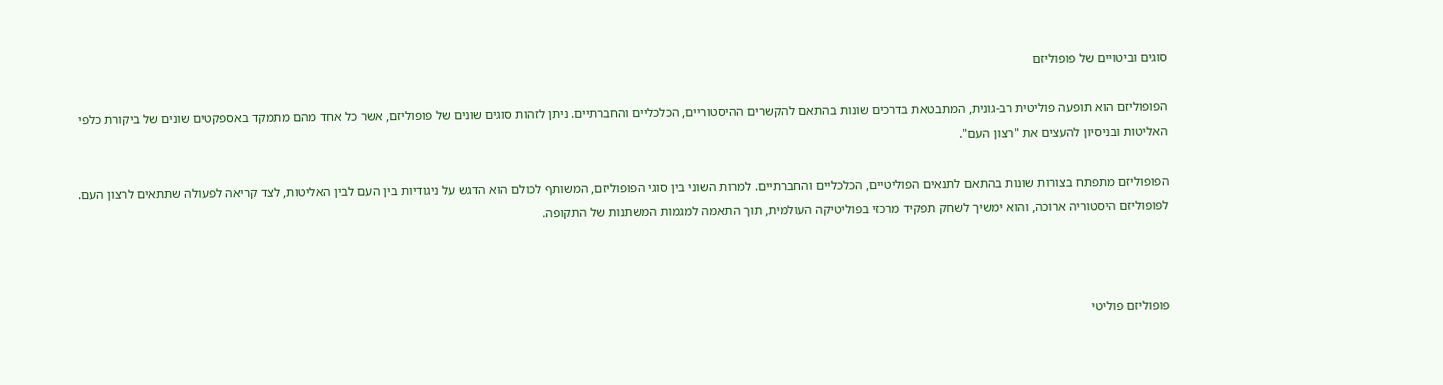סוגים וביטויים של פופוליזם

הפופוליזם הוא תופעה פוליטית רב-גונית, המתבטאת בדרכים שונות בהתאם להקשרים ההיסטוריים, הכלכליים והחברתיים. ניתן לזהות סוגים שונים של פופוליזם, אשר כל אחד מהם מתמקד באספקטים שונים של ביקורת כלפי האליטות ובניסיון להעצים את "רצון העם".

הפופוליזם מתפתח בצורות שונות בהתאם לתנאים הפוליטיים, הכלכליים והחברתיים. למרות השוני בין סוגי הפופוליזם, המשותף לכולם הוא הדגש על ניגודיות בין העם לבין האליטות, לצד קריאה לפעולה שתתאים לרצון העם. לפופוליזם היסטוריה ארוכה, והוא ימשיך לשחק תפקיד מרכזי בפוליטיקה העולמית, תוך התאמה למגמות המשתנות של התקופה.



פופוליזם פוליטי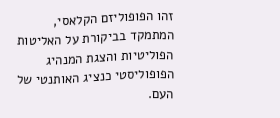זהו הפופוליזם הקלאסי, המתמקד בביקורת על האליטות הפוליטיות והצגת המנהיג הפופוליסטי כנציג האותנטי של העם.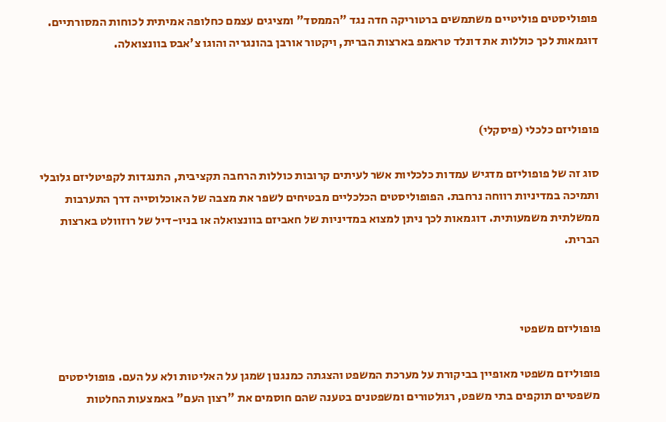פופוליסטים פוליטיים משתמשים ברטוריקה חדה נגד "הממסד" ומציגים עצמם כחלופה אמיתית לכוחות המסורתיים. דוגמאות לכך כוללות את דונלד טראמפ בארצות הברית, ויקטור אורבן בהונגריה והוגו צ'אבס בוונצואלה.



פופוליזם כלכלי (פיסקלי)

סוג זה של פופוליזם מדגיש עמדות כלכליות אשר לעיתים קרובות כוללות הרחבה תקציבית, התנגדות לקפיטליזם גלובלי ותמיכה במדיניות רווחה נרחבת. הפופוליסטים הכלכליים מבטיחים לשפר את מצבה של האוכלוסייה דרך התערבות ממשלתית משמעותית. דוגמאות לכך ניתן למצוא במדיניות של חאביזם בוונצואלה או בניו-דיל של רוזוולט בארצות הברית.



פופוליזם משפטי

פופוליזם משפטי מאופיין בביקורת על מערכת המשפט והצגתה כמנגנון שמגן על האליטות ולא על העם. פופוליסטים משפטיים תוקפים בתי משפט, רגולטורים ומשפטנים בטענה שהם חוסמים את "רצון העם" באמצעות החלטות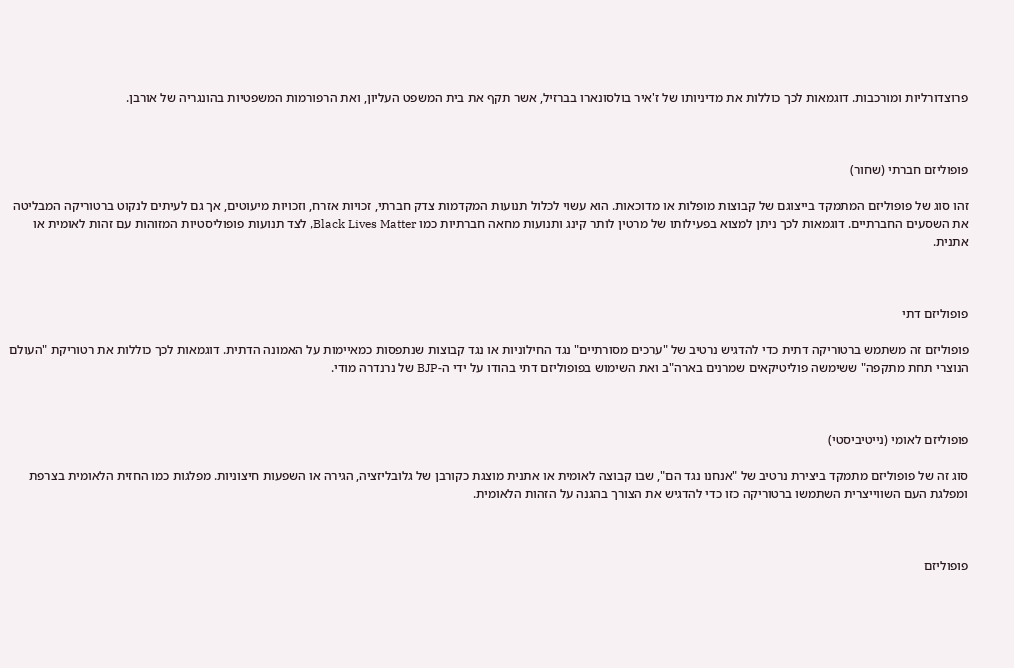פרוצדורליות ומורכבות. דוגמאות לכך כוללות את מדיניותו של ז'איר בולסונארו בברזיל, אשר תקף את בית המשפט העליון, ואת הרפורמות המשפטיות בהונגריה של אורבן.



פופוליזם חברתי (שחור)

זהו סוג של פופוליזם המתמקד בייצוגם של קבוצות מופלות או מדוכאות. הוא עשוי לכלול תנועות המקדמות צדק חברתי, זכויות אזרח, וזכויות מיעוטים, אך גם לעיתים לנקוט ברטוריקה המבליטה את השסעים החברתיים. דוגמאות לכך ניתן למצוא בפעילותו של מרטין לותר קינג ותנועות מחאה חברתיות כמו Black Lives Matter, לצד תנועות פופוליסטיות המזוהות עם זהות לאומית או אתנית.



פופוליזם דתי

פופוליזם זה משתמש ברטוריקה דתית כדי להדגיש נרטיב של "ערכים מסורתיים" נגד החילוניות או נגד קבוצות שנתפסות כמאיימות על האמונה הדתית. דוגמאות לכך כוללות את רטוריקת "העולם הנוצרי תחת מתקפה" ששימשה פוליטיקאים שמרנים בארה"ב ואת השימוש בפופוליזם דתי בהודו על ידי ה-BJP של נרנדרה מודי.



פופוליזם לאומי (נייטיביסטי)

סוג זה של פופוליזם מתמקד ביצירת נרטיב של "אנחנו נגד הם", שבו קבוצה לאומית או אתנית מוצגת כקורבן של גלובליזציה, הגירה או השפעות חיצוניות. מפלגות כמו החזית הלאומית בצרפת ומפלגת העם השווייצרית השתמשו ברטוריקה כזו כדי להדגיש את הצורך בהגנה על הזהות הלאומית.



פופוליזם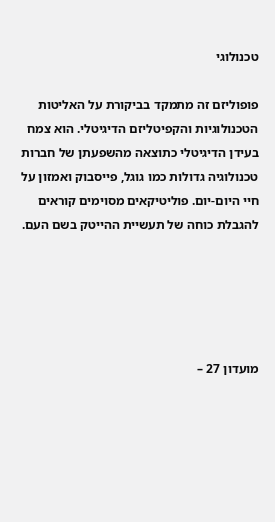טכנולוגי

פופוליזם זה מתמקד בביקורת על האליטות הטכנולוגיות והקפיטליזם הדיגיטלי. הוא צמח בעידן הדיגיטלי כתוצאה מהשפעתן של חברות טכנולוגיה גדולות כמו גוגל, פייסבוק ואמזון על חיי היום-יום. פוליטיקאים מסוימים קוראים להגבלת כוחה של תעשיית ההייטק בשם העם.





מועדון 27 –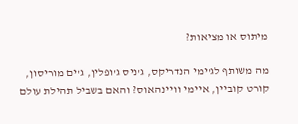מיתוס או מציאות?

מה משותף לג'ימי הנדריקס, ג'ניס ג'ופלין, ג'ים מוריסון, קורט קוביין, איימי וויינהאוס? והאם בשביל תהילת עולם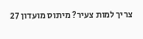צריך למות צעיר? מיתוס מועדון 27